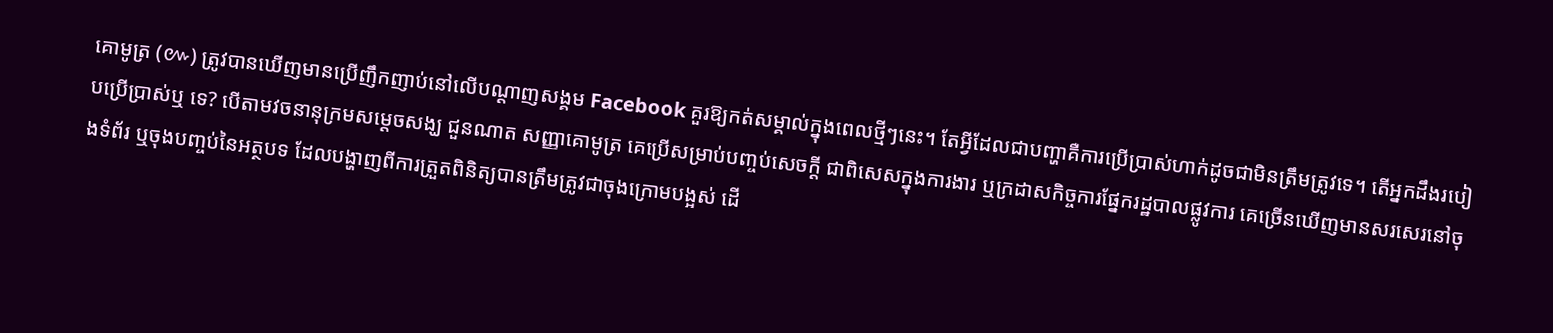គោមូត្រ (៚) ត្រូវបានឃើញមានប្រើញឹកញាប់នៅលើបណ្ដាញសង្គម Facebook គួរឱ្យកត់សម្គាល់ក្នុងពេលថ្មីៗនេះ។ តែអ្វីដែលជាបញ្ហាគឺការប្រើប្រាស់ហាក់ដូចជាមិនត្រឹមត្រូវទេ។ តើអ្នកដឹងរបៀបប្រើប្រាស់ឬ ទេ? បើតាមវចនានុក្រមសម្ដេចសង្ឃ ជួនណាត សញ្ញាគោមូត្រ គេប្រើសម្រាប់បញ្ចប់សេចក្ដី ជាពិសេសក្នុងការងារ ឬក្រដាសកិច្ចការផ្នែករដ្ឋបាលផ្លូវការ គេច្រើនឃើញមានសរសេរនៅចុងទំព័រ ឬចុងបញ្ចប់នៃអត្ថបទ ដែលបង្ហាញពីការត្រួតពិនិត្យបានត្រឹមត្រូវជាចុងក្រោមបង្អស់ ដើ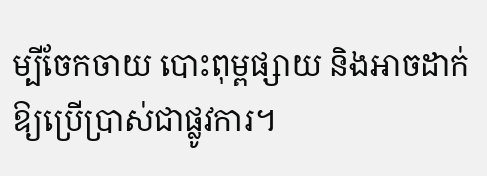ម្បីចែកចាយ បោះពុម្ពផ្សាយ និងអាចដាក់ឱ្យប្រើប្រាស់ជាផ្លូវការ។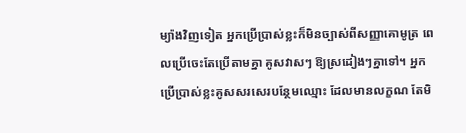ម្យ៉ាងវិញទៀត អ្នកប្រើប្រាស់ខ្លះក៏មិនច្បាស់ពីសញ្ញាគោមូត្រ ពេលប្រើចេះតែប្រើតាមគ្នា គូសវាសៗ ឱ្យស្រដៀងៗគ្នាទៅ។ អ្នកប្រើប្រាស់ខ្លះគូសសរសេរបន្ថែមឈ្មោះ ដែលមានលក្ខណ តែមិ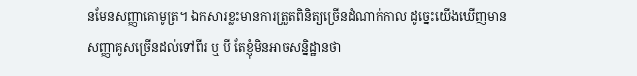នមែនសញ្ញាគោមូត្រ។ ឯកសារខ្លះមានការត្រួតពិនិត្យច្រើនដំណាក់កាល ដូច្នេះយើងឃើញមាន សញ្ញាគូសច្រើនដល់ទៅពីរ ឬ បី តែខ្ញុំមិនអាចសន្និដ្ឋានថា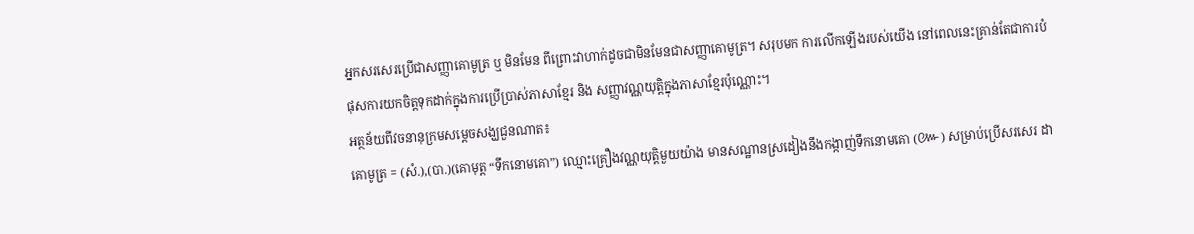អ្នកសរសេរប្រើជាសញ្ញាគោមូត្រ ឬ មិនមែន ពីព្រោះវាហាក់ដូចជាមិនមែនជាសញ្ញាគោមូត្រ។ សរុបមក ការលើកឡើងរបស់យើង នៅពេលនេះគ្រាន់តែជាការបំផុសការយកចិត្តទុកដាក់ក្នុងការប្រើប្រាស់ភាសាខ្មែរ និង សញ្ញាវណ្ណយុត្តិក្នុងភាសាខ្មែរប៉ុណ្ណោះ។
អត្ថន័យពីវចនានុក្រមសម្ដេចសង្ឃជួនណាត៖
គោមូត្រ = (សំ.),(បា.)(គោមុត្ត “ទឹកនោមគោ”) ឈ្មោះគ្រឿងវណ្ណយុត្តិមួយយ៉ាង មានសណ្ឋានស្រដៀងនឹងកង្កាញ់ទឹកនោមគោ (៚) សម្រាប់ប្រើសរសេរ ដា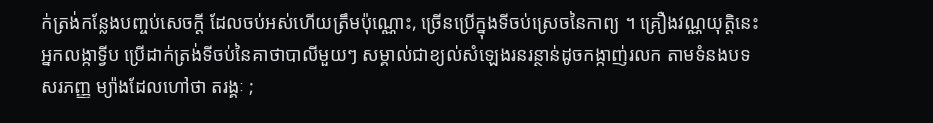ក់ត្រង់កន្លែងបញ្ចប់សេចក្ដី ដែលចប់អស់ហើយត្រឹមប៉ុណ្ណោះ, ច្រើនប្រើក្នុងទីចប់ស្រេចនៃកាព្យ ។ គ្រឿងវណ្ណយុត្តិនេះ អ្នកលង្កាទ្វីប ប្រើដាក់ត្រង់ទីចប់នៃគាថាបាលីមួយៗ សម្គាល់ជាខ្យល់សំឡេងរនរន្ថាន់ដូចកង្កាញ់រលក តាមទំនងបទ សរភញ្ញ ម្យ៉ាងដែលហៅថា តរង្គៈ ;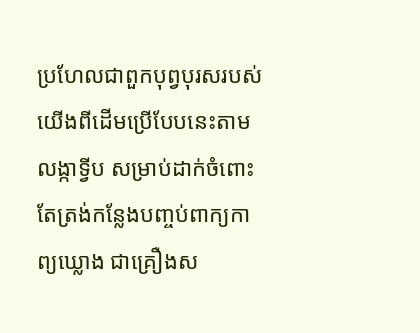ប្រហែលជាពួកបុព្វបុរសរបស់យើងពីដើមប្រើបែបនេះតាមលង្កាទ្វីប សម្រាប់ដាក់ចំពោះតែត្រង់កន្លែងបញ្ចប់ពាក្យកាព្យឃ្លោង ជាគ្រឿងស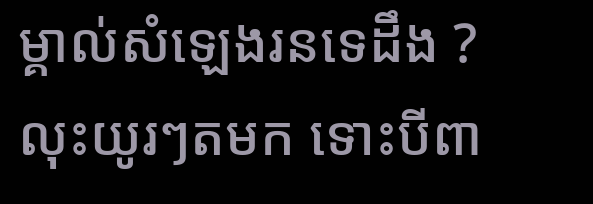ម្គាល់សំឡេងរនទេដឹង ? លុះយូរៗតមក ទោះបីពា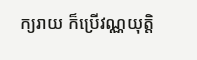ក្យរាយ ក៏ប្រើវណ្ណយុត្តិ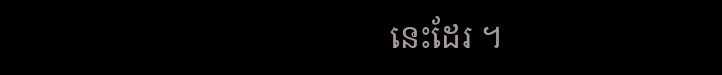នេះដែរ ។